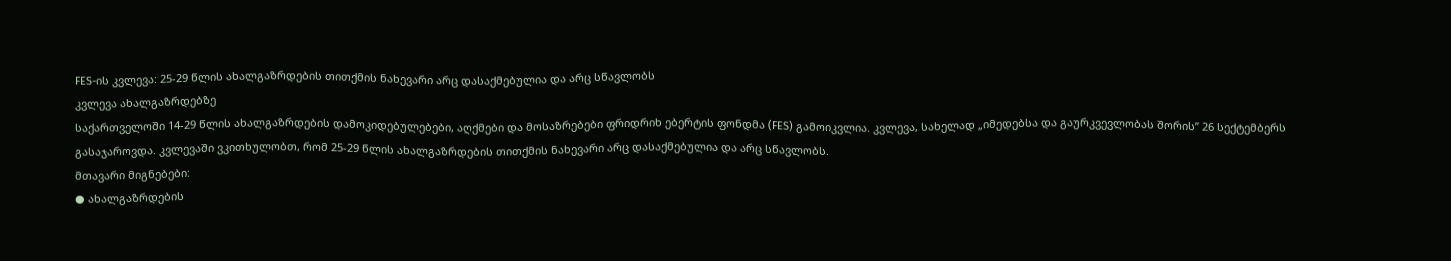FES-ის კვლევა: 25-29 წლის ახალგაზრდების თითქმის ნახევარი არც დასაქმებულია და არც სწავლობს
კვლევა ახალგაზრდებზე
საქართველოში 14-29 წლის ახალგაზრდების დამოკიდებულებები, აღქმები და მოსაზრებები ფრიდრიხ ებერტის ფონდმა (FES) გამოიკვლია. კვლევა, სახელად „იმედებსა და გაურკვევლობას შორის” 26 სექტემბერს გასაჯაროვდა. კვლევაში ვკითხულობთ, რომ 25-29 წლის ახალგაზრდების თითქმის ნახევარი არც დასაქმებულია და არც სწავლობს.
მთავარი მიგნებები:
● ახალგაზრდების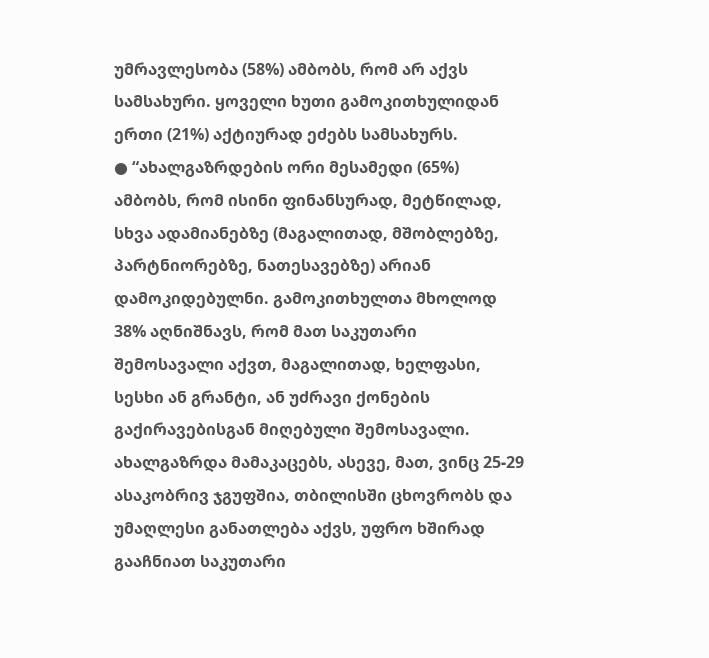უმრავლესობა (58%) ამბობს, რომ არ აქვს სამსახური. ყოველი ხუთი გამოკითხულიდან ერთი (21%) აქტიურად ეძებს სამსახურს.
● “ახალგაზრდების ორი მესამედი (65%) ამბობს, რომ ისინი ფინანსურად, მეტწილად, სხვა ადამიანებზე (მაგალითად, მშობლებზე, პარტნიორებზე, ნათესავებზე) არიან დამოკიდებულნი. გამოკითხულთა მხოლოდ 38% აღნიშნავს, რომ მათ საკუთარი შემოსავალი აქვთ, მაგალითად, ხელფასი, სესხი ან გრანტი, ან უძრავი ქონების გაქირავებისგან მიღებული შემოსავალი.
ახალგაზრდა მამაკაცებს, ასევე, მათ, ვინც 25-29 ასაკობრივ ჯგუფშია, თბილისში ცხოვრობს და უმაღლესი განათლება აქვს, უფრო ხშირად გააჩნიათ საკუთარი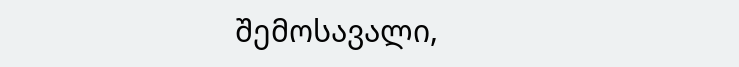შემოსავალი,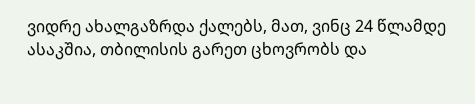ვიდრე ახალგაზრდა ქალებს, მათ, ვინც 24 წლამდე ასაკშია, თბილისის გარეთ ცხოვრობს და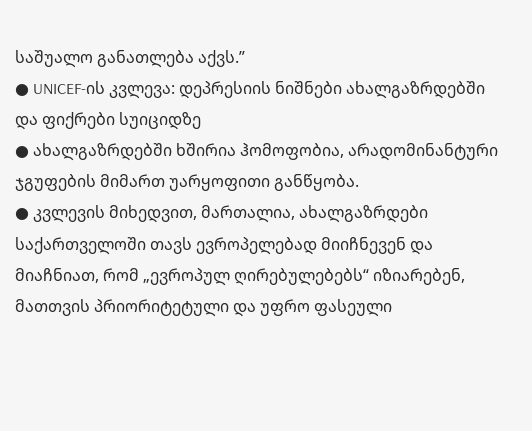საშუალო განათლება აქვს.”
● UNICEF-ის კვლევა: დეპრესიის ნიშნები ახალგაზრდებში და ფიქრები სუიციდზე
● ახალგაზრდებში ხშირია ჰომოფობია, არადომინანტური ჯგუფების მიმართ უარყოფითი განწყობა.
● კვლევის მიხედვით, მართალია, ახალგაზრდები საქართველოში თავს ევროპელებად მიიჩნევენ და მიაჩნიათ, რომ „ევროპულ ღირებულებებს“ იზიარებენ, მათთვის პრიორიტეტული და უფრო ფასეული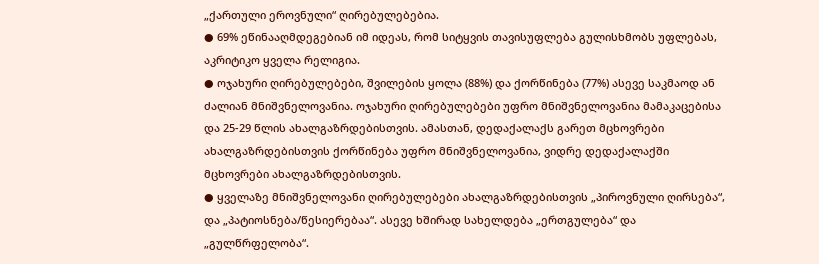„ქართული ეროვნული“ ღირებულებებია.
● 69% ეწინააღმდეგებიან იმ იდეას, რომ სიტყვის თავისუფლება გულისხმობს უფლებას, აკრიტიკო ყველა რელიგია.
● ოჯახური ღირებულებები, შვილების ყოლა (88%) და ქორწინება (77%) ასევე საკმაოდ ან ძალიან მნიშვნელოვანია. ოჯახური ღირებულებები უფრო მნიშვნელოვანია მამაკაცებისა და 25-29 წლის ახალგაზრდებისთვის. ამასთან, დედაქალაქს გარეთ მცხოვრები ახალგაზრდებისთვის ქორწინება უფრო მნიშვნელოვანია, ვიდრე დედაქალაქში მცხოვრები ახალგაზრდებისთვის.
● ყველაზე მნიშვნელოვანი ღირებულებები ახალგაზრდებისთვის „პიროვნული ღირსება“, და „პატიოსნება/წესიერებაა“. ასევე ხშირად სახელდება „ერთგულება“ და „გულწრფელობა“.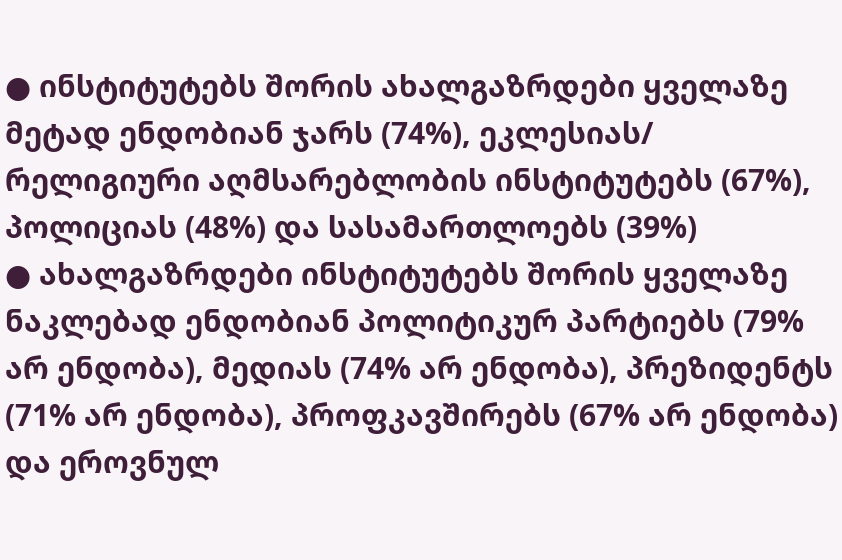● ინსტიტუტებს შორის ახალგაზრდები ყველაზე მეტად ენდობიან ჯარს (74%), ეკლესიას/ რელიგიური აღმსარებლობის ინსტიტუტებს (67%), პოლიციას (48%) და სასამართლოებს (39%)
● ახალგაზრდები ინსტიტუტებს შორის ყველაზე ნაკლებად ენდობიან პოლიტიკურ პარტიებს (79% არ ენდობა), მედიას (74% არ ენდობა), პრეზიდენტს (71% არ ენდობა), პროფკავშირებს (67% არ ენდობა) და ეროვნულ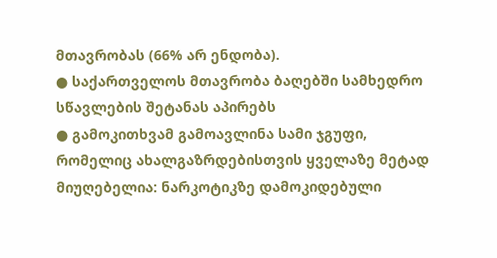მთავრობას (66% არ ენდობა).
● საქართველოს მთავრობა ბაღებში სამხედრო სწავლების შეტანას აპირებს
● გამოკითხვამ გამოავლინა სამი ჯგუფი, რომელიც ახალგაზრდებისთვის ყველაზე მეტად მიუღებელია: ნარკოტიკზე დამოკიდებული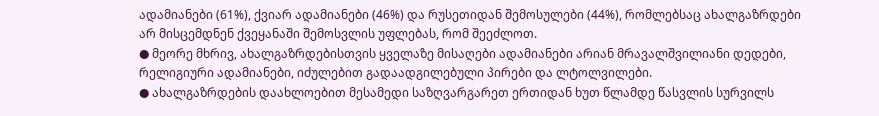ადამიანები (61%), ქვიარ ადამიანები (46%) და რუსეთიდან შემოსულები (44%), რომლებსაც ახალგაზრდები არ მისცემდნენ ქვეყანაში შემოსვლის უფლებას, რომ შეეძლოთ.
● მეორე მხრივ, ახალგაზრდებისთვის ყველაზე მისაღები ადამიანები არიან მრავალშვილიანი დედები, რელიგიური ადამიანები, იძულებით გადაადგილებული პირები და ლტოლვილები.
● ახალგაზრდების დაახლოებით მესამედი საზღვარგარეთ ერთიდან ხუთ წლამდე წასვლის სურვილს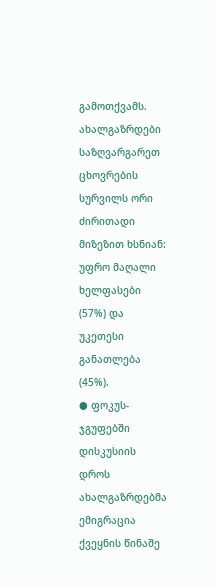გამოთქვამს. ახალგაზრდები საზღვარგარეთ ცხოვრების სურვილს ორი ძირითადი მიზეზით ხსნიან: უფრო მაღალი ხელფასები (57%) და უკეთესი განათლება (45%).
● ფოკუს-ჯგუფებში დისკუსიის დროს ახალგაზრდებმა ემიგრაცია ქვეყნის წინაშე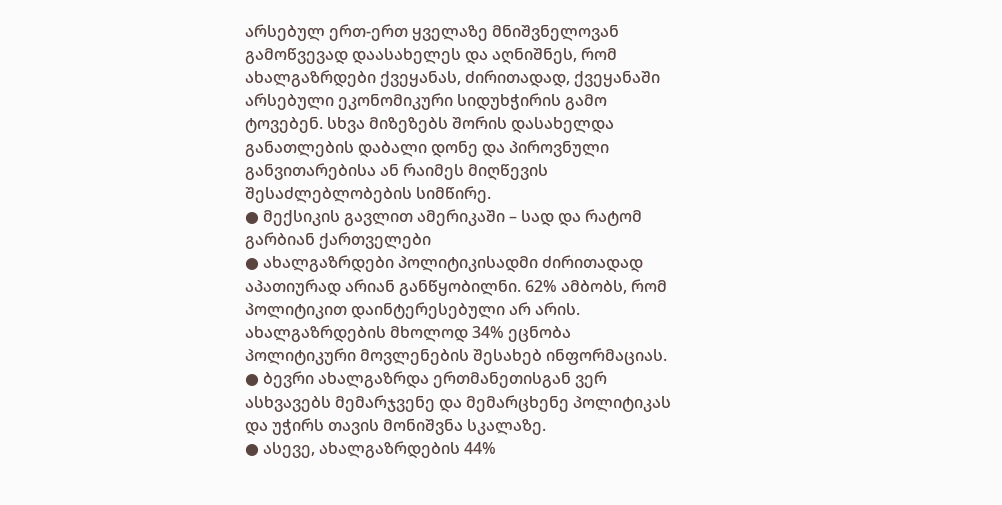არსებულ ერთ-ერთ ყველაზე მნიშვნელოვან გამოწვევად დაასახელეს და აღნიშნეს, რომ ახალგაზრდები ქვეყანას, ძირითადად, ქვეყანაში არსებული ეკონომიკური სიდუხჭირის გამო ტოვებენ. სხვა მიზეზებს შორის დასახელდა განათლების დაბალი დონე და პიროვნული განვითარებისა ან რაიმეს მიღწევის შესაძლებლობების სიმწირე.
● მექსიკის გავლით ამერიკაში – სად და რატომ გარბიან ქართველები
● ახალგაზრდები პოლიტიკისადმი ძირითადად აპათიურად არიან განწყობილნი. 62% ამბობს, რომ პოლიტიკით დაინტერესებული არ არის. ახალგაზრდების მხოლოდ 34% ეცნობა პოლიტიკური მოვლენების შესახებ ინფორმაციას.
● ბევრი ახალგაზრდა ერთმანეთისგან ვერ ასხვავებს მემარჯვენე და მემარცხენე პოლიტიკას და უჭირს თავის მონიშვნა სკალაზე.
● ასევე, ახალგაზრდების 44%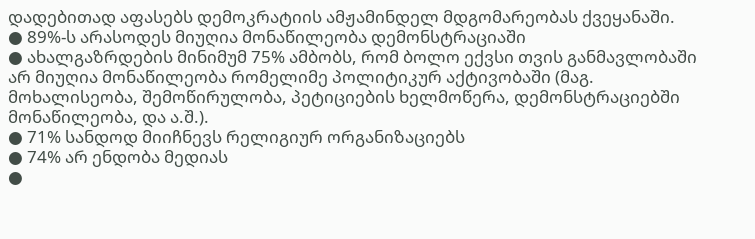დადებითად აფასებს დემოკრატიის ამჟამინდელ მდგომარეობას ქვეყანაში.
● 89%-ს არასოდეს მიუღია მონაწილეობა დემონსტრაციაში
● ახალგაზრდების მინიმუმ 75% ამბობს, რომ ბოლო ექვსი თვის განმავლობაში
არ მიუღია მონაწილეობა რომელიმე პოლიტიკურ აქტივობაში (მაგ.
მოხალისეობა, შემოწირულობა, პეტიციების ხელმოწერა, დემონსტრაციებში
მონაწილეობა, და ა.შ.).
● 71% სანდოდ მიიჩნევს რელიგიურ ორგანიზაციებს
● 74% არ ენდობა მედიას
●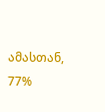ამასთან, 77%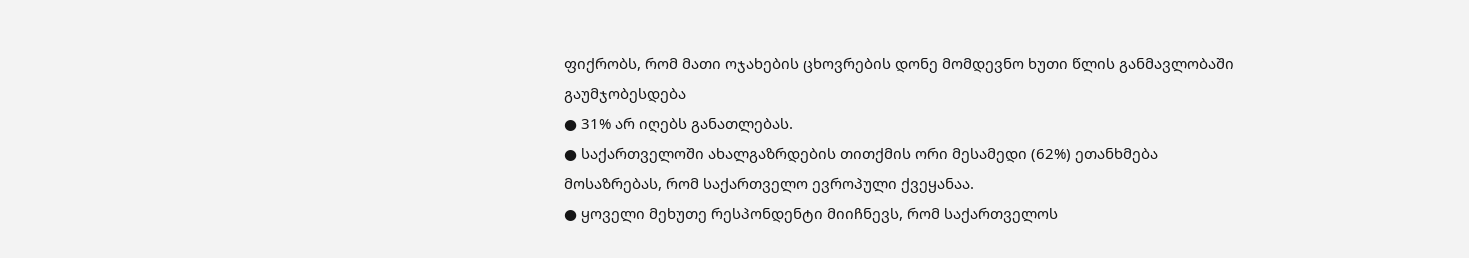ფიქრობს, რომ მათი ოჯახების ცხოვრების დონე მომდევნო ხუთი წლის განმავლობაში გაუმჯობესდება
● 31% არ იღებს განათლებას.
● საქართველოში ახალგაზრდების თითქმის ორი მესამედი (62%) ეთანხმება
მოსაზრებას, რომ საქართველო ევროპული ქვეყანაა.
● ყოველი მეხუთე რესპონდენტი მიიჩნევს, რომ საქართველოს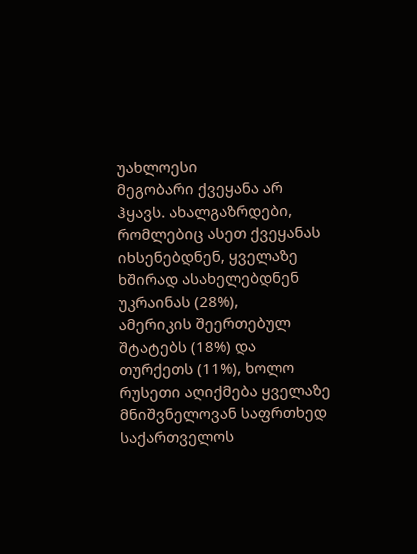უახლოესი
მეგობარი ქვეყანა არ ჰყავს. ახალგაზრდები, რომლებიც ასეთ ქვეყანას
იხსენებდნენ, ყველაზე ხშირად ასახელებდნენ უკრაინას (28%),
ამერიკის შეერთებულ შტატებს (18%) და თურქეთს (11%), ხოლო
რუსეთი აღიქმება ყველაზე მნიშვნელოვან საფრთხედ საქართველოს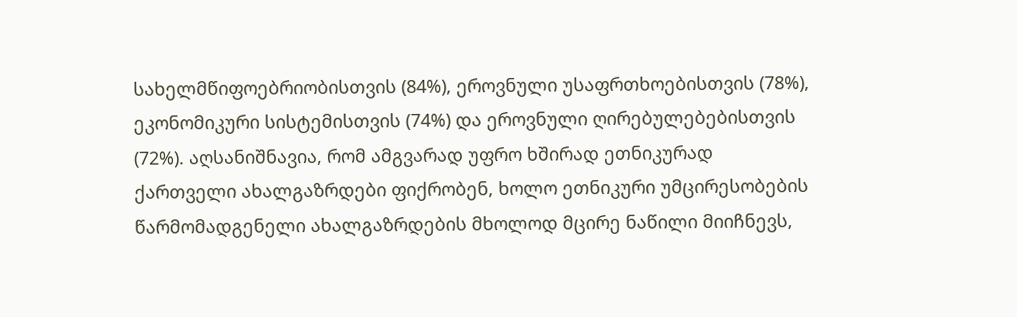სახელმწიფოებრიობისთვის (84%), ეროვნული უსაფრთხოებისთვის (78%),
ეკონომიკური სისტემისთვის (74%) და ეროვნული ღირებულებებისთვის
(72%). აღსანიშნავია, რომ ამგვარად უფრო ხშირად ეთნიკურად
ქართველი ახალგაზრდები ფიქრობენ, ხოლო ეთნიკური უმცირესობების
წარმომადგენელი ახალგაზრდების მხოლოდ მცირე ნაწილი მიიჩნევს,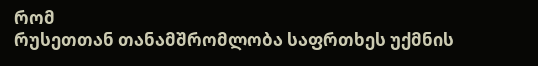რომ
რუსეთთან თანამშრომლობა საფრთხეს უქმნის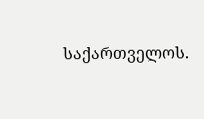საქართველოს.